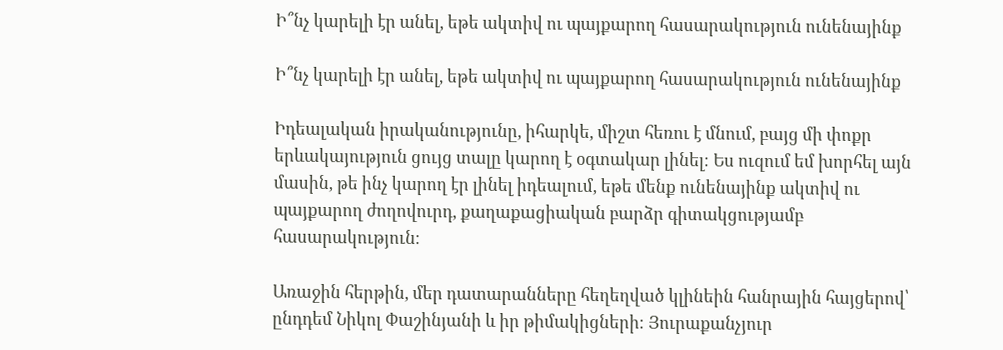Ի՞նչ կարելի էր անել, եթե ակտիվ ու պայքարող հասարակություն ունենայինք

Ի՞նչ կարելի էր անել, եթե ակտիվ ու պայքարող հասարակություն ունենայինք

Իդեալական իրականությունը, իհարկե, միշտ հեռու է մնում, բայց մի փոքր երևակայություն ցույց տալը կարող է օգտակար լինել։ Ես ուզում եմ խորհել այն մասին, թե ինչ կարող էր լինել իդեալում, եթե մենք ունենայինք ակտիվ ու պայքարող ժողովուրդ, քաղաքացիական բարձր գիտակցությամբ հասարակություն։

Առաջին հերթին, մեր դատարանները հեղեղված կլինեին հանրային հայցերով՝ ընդդեմ Նիկոլ Փաշինյանի և իր թիմակիցների։ Յուրաքանչյուր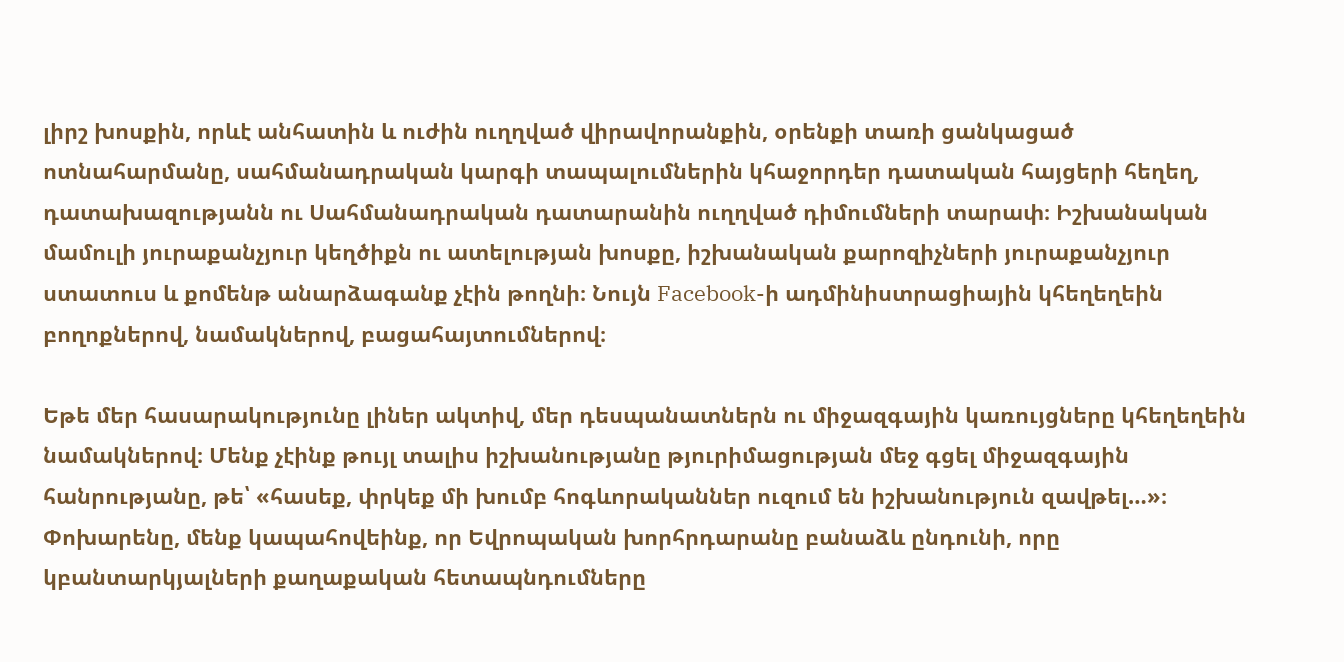լիրշ խոսքին, որևէ անհատին և ուժին ուղղված վիրավորանքին, օրենքի տառի ցանկացած ոտնահարմանը, սահմանադրական կարգի տապալումներին կհաջորդեր դատական հայցերի հեղեղ, դատախազությանն ու Սահմանադրական դատարանին ուղղված դիմումների տարափ։ Իշխանական մամուլի յուրաքանչյուր կեղծիքն ու ատելության խոսքը, իշխանական քարոզիչների յուրաքանչյուր ստատուս և քոմենթ անարձագանք չէին թողնի։ Նույն Facebook-ի ադմինիստրացիային կհեղեղեին բողոքներով, նամակներով, բացահայտումներով։

Եթե մեր հասարակությունը լիներ ակտիվ, մեր դեսպանատներն ու միջազգային կառույցները կհեղեղեին նամակներով։ Մենք չէինք թույլ տալիս իշխանությանը թյուրիմացության մեջ գցել միջազգային հանրությանը, թե՝ «հասեք, փրկեք մի խումբ հոգևորականներ ուզում են իշխանություն զավթել…»։ Փոխարենը, մենք կապահովեինք, որ Եվրոպական խորհրդարանը բանաձև ընդունի, որը կբանտարկյալների քաղաքական հետապնդումները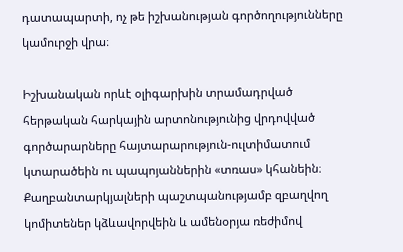դատապարտի, ոչ թե իշխանության գործողությունները կամուրջի վրա։

Իշխանական որևէ օլիգարխին տրամադրված հերթական հարկային արտոնությունից վրդովված գործարարները հայտարարություն-ուլտիմատում կտարածեին ու պապոյաններին «տռաս» կհանեին։ Քաղբանտարկյալների պաշտպանությամբ զբաղվող կոմիտեներ կձևավորվեին և ամենօրյա ռեժիմով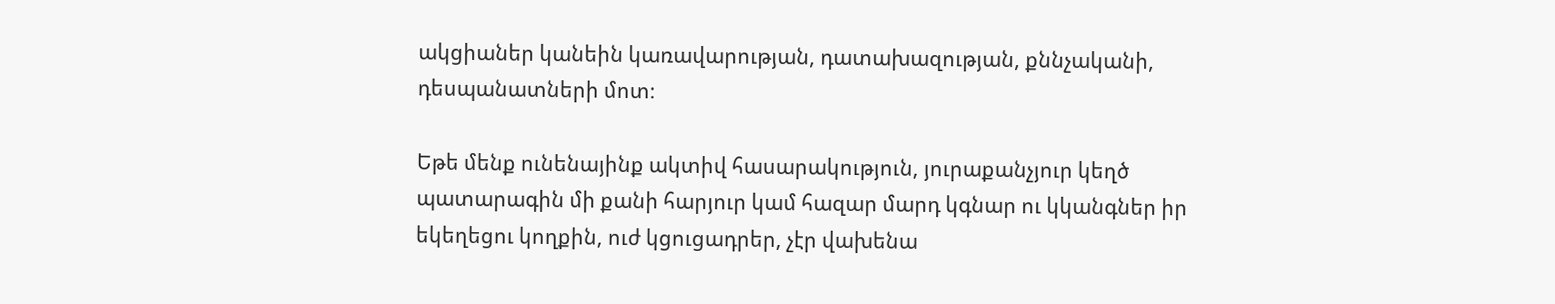ակցիաներ կանեին կառավարության, դատախազության, քննչականի, դեսպանատների մոտ։

Եթե մենք ունենայինք ակտիվ հասարակություն, յուրաքանչյուր կեղծ պատարագին մի քանի հարյուր կամ հազար մարդ կգնար ու կկանգներ իր եկեղեցու կողքին, ուժ կցուցադրեր, չէր վախենա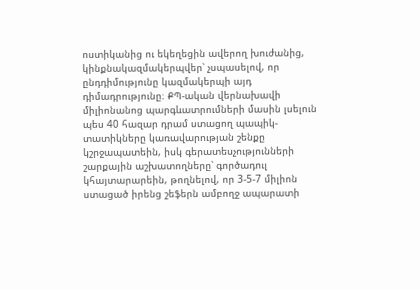ոստիկանից ու եկեղեցին ավերող խուժանից, կինքնակազմակերպվեր՝ չսպասելով, որ ընդդիմությունը կազմակերպի այդ դիմադրությունը։ ՔՊ-ական վերնախավի միլիոնանոց պարգևատրումների մասին լսելուն պես 40 հազար դրամ ստացող պապիկ-տատիկները կառավարության շենքը կշրջապատեին, իսկ գերատեսչությունների շարքային աշխատողները՝ գործադուլ կհայտարարեին, թողնելով, որ 3-5-7 միլիոն ստացած իրենց շեֆերն ամբողջ ապարատի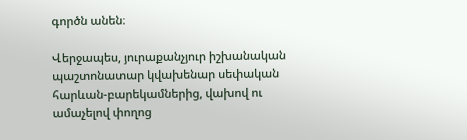գործն անեն։

Վերջապես, յուրաքանչյուր իշխանական պաշտոնատար կվախենար սեփական հարևան-բարեկամներից, վախով ու ամաչելով փողոց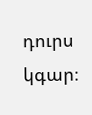դուրս կգար։